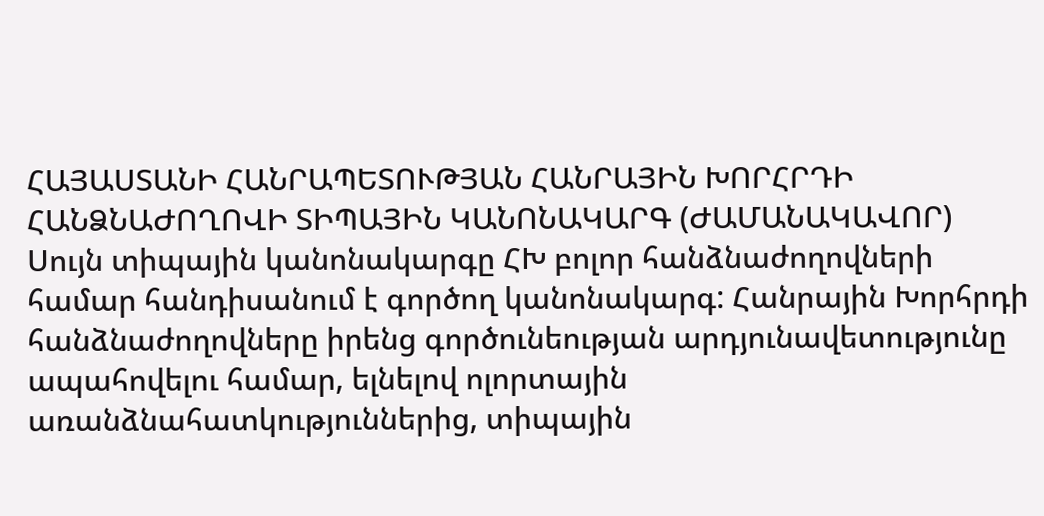ՀԱՅԱՍՏԱՆԻ ՀԱՆՐԱՊԵՏՈՒԹՅԱՆ ՀԱՆՐԱՅԻՆ ԽՈՐՀՐԴԻ ՀԱՆՁՆԱԺՈՂՈՎԻ ՏԻՊԱՅԻՆ ԿԱՆՈՆԱԿԱՐԳ (ԺԱՄԱՆԱԿԱՎՈՐ)
Սույն տիպային կանոնակարգը ՀԽ բոլոր հանձնաժողովների համար հանդիսանում է գործող կանոնակարգ: Հանրային Խորհրդի հանձնաժողովները իրենց գործունեության արդյունավետությունը ապահովելու համար, ելնելով ոլորտային առանձնահատկություններից, տիպային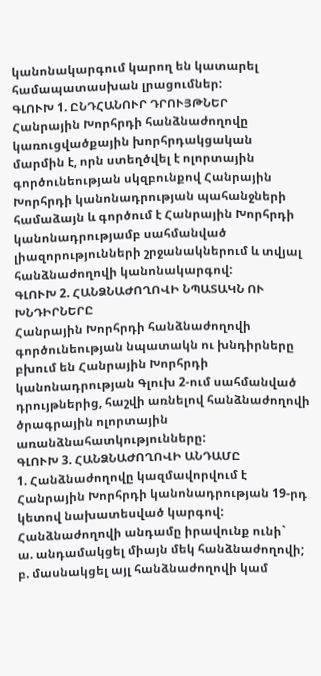կանոնակարգում կարող են կատարել համապատասխան լրացումներ:
ԳԼՈՒԽ 1. ԸՆԴՀԱՆՈՒՐ ԴՐՈՒՅԹՆԵՐ
Հանրային Խորհրդի հանձնաժողովը կառուցվածքային խորհրդակցական մարմին է, որն ստեղծվել է ոլորտային գործունեության սկզբունքով Հանրային Խորհրդի կանոնադրության պահանջների համաձայն և գործում է Հանրային Խորհրդի կանոնադրությամբ սահմանված լիազորությունների շրջանակներում և տվյալ հանձնաժողովի կանոնակարգով:
ԳԼՈՒԽ 2. ՀԱՆՁՆԱԺՈՂՈՎԻ ՆՊԱՏԱԿՆ ՈՒ ԽՆԴԻՐՆԵՐԸ
Հանրային Խորհրդի հանձնաժողովի գործունեության նպատակն ու խնդիրները բխում են Հանրային Խորհրդի կանոնադրության Գլուխ 2-ում սահմանված դրույթներից, հաշվի առնելով հանձնաժողովի ծրագրային ոլորտային առանձնահատկությունները:
ԳԼՈՒԽ 3. ՀԱՆՁՆԱԺՈՂՈՎԻ ԱՆԴԱՄԸ
1. Հանձնաժողովը կազմավորվում է Հանրային Խորհրդի կանոնադրության 19-րդ կետով նախատեսված կարգով:
Հանձնաժողովի անդամը իրավունք ունի`
ա. անդամակցել միայն մեկ հանձնաժողովի;
բ. մասնակցել այլ հանձնաժողովի կամ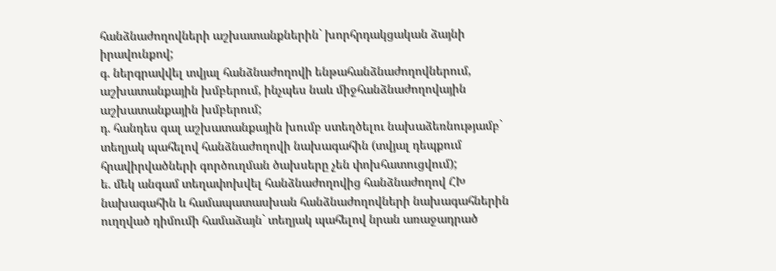հանձնաժողովների աշխատանքներին` խորհրդակցական ձայնի իրավունքով;
գ. ներգրավվել տվյալ հանձնաժողովի ենթահանձնաժողովներում, աշխատանքային խմբերում, ինչպես նաև միջհանձնաժողովային աշխատանքային խմբերում;
դ. հանդես գալ աշխատանքային խումբ ստեղծելու նախաձեռնությամբ` տեղյակ պահելով հանձնաժողովի նախագահին (տվյալ դեպքում հրավիրվածների գործուղման ծախսերը չեն փոխհատուցվում);
ե. մեկ անգամ տեղափոխվել հանձնաժողովից հանձնաժողով ՀԽ նախագահին և համապատասխան հանձնաժողովների նախագահներին ուղղված դիմումի համաձայն` տեղյակ պահելով նրան առաջադրած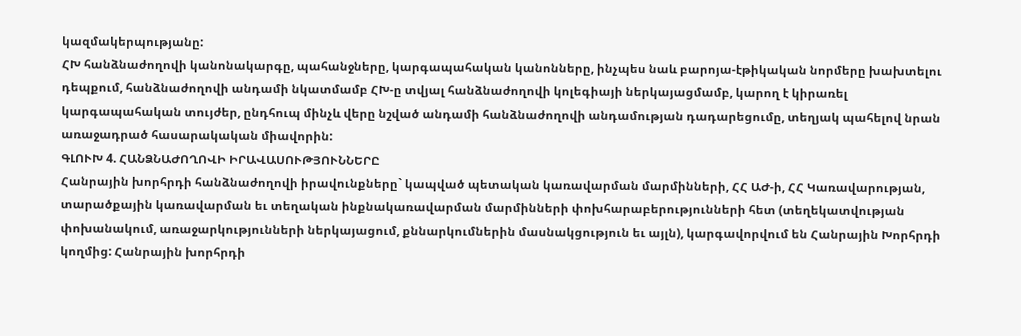կազմակերպությանը:
ՀԽ հանձնաժողովի կանոնակարգը, պահանջները, կարգապահական կանոնները, ինչպես նաև բարոյա-էթիկական նորմերը խախտելու դեպքում, հանձնաժողովի անդամի նկատմամբ ՀԽ-ը տվյալ հանձնաժողովի կոլեգիայի ներկայացմամբ, կարող է կիրառել կարգապահական տույժեր, ընդհուպ մինչև վերը նշված անդամի հանձնաժողովի անդամության դադարեցումը, տեղյակ պահելով նրան առաջադրած հասարակական միավորին:
ԳԼՈՒԽ 4. ՀԱՆՁՆԱԺՈՂՈՎԻ ԻՐԱՎԱՍՈՒԹՅՈՒՆՆԵՐԸ
Հանրային խորհրդի հանձնաժողովի իրավունքները` կապված պետական կառավարման մարմինների, ՀՀ ԱԺ-ի, ՀՀ Կառավարության, տարածքային կառավարման եւ տեղական ինքնակառավարման մարմինների փոխհարաբերությունների հետ (տեղեկատվության փոխանակում, առաջարկությունների ներկայացում, քննարկումներին մասնակցություն եւ այլն), կարգավորվում են Հանրային Խորհրդի կողմից: Հանրային խորհրդի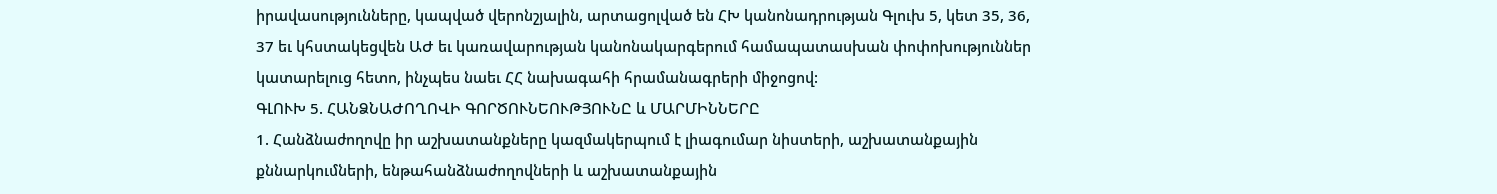իրավասությունները, կապված վերոնշյալին, արտացոլված են ՀԽ կանոնադրության Գլուխ 5, կետ 35, 36, 37 եւ կհստակեցվեն ԱԺ եւ կառավարության կանոնակարգերում համապատասխան փոփոխություններ կատարելուց հետո, ինչպես նաեւ ՀՀ նախագահի հրամանագրերի միջոցով:
ԳԼՈՒԽ 5. ՀԱՆՁՆԱԺՈՂՈՎԻ ԳՈՐԾՈՒՆԵՈՒԹՅՈՒՆԸ և ՄԱՐՄԻՆՆԵՐԸ
1. Հանձնաժողովը իր աշխատանքները կազմակերպում է լիագումար նիստերի, աշխատանքային քննարկումների, ենթահանձնաժողովների և աշխատանքային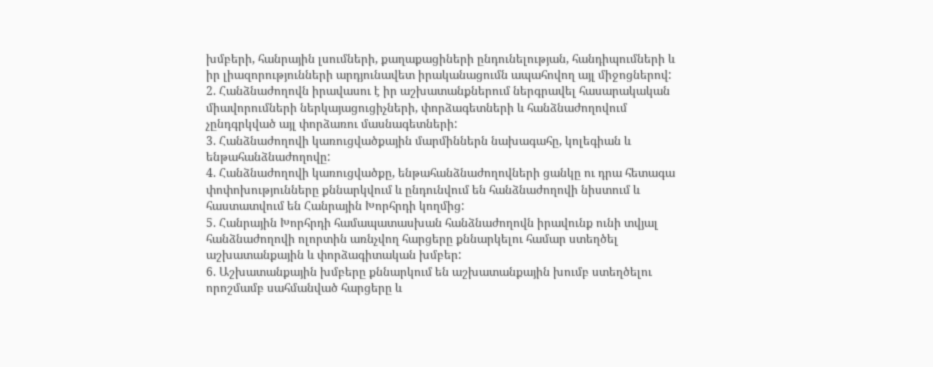խմբերի, հանրային լսումների, քաղաքացիների ընդունելության, հանդիպումների և իր լիազորությունների արդյունավետ իրականացումն ապահովող այլ միջոցներով:
2. Հանձնաժողովն իրավասու է իր աշխատանքներում ներգրավել հասարակական միավորումների ներկայացուցիչների, փորձագետների և հանձնաժողովում չընդգրկված այլ փորձառու մասնագետների:
3. Հանձնաժողովի կառուցվածքային մարմիններն նախագահը, կոլեգիան և ենթահանձնաժողովը:
4. Հանձնաժողովի կառուցվածքը, ենթահանձնաժողովների ցանկը ու դրա հետագա փոփոխությունները քննարկվում և ընդունվում են հանձնաժողովի նիստում և հաստատվում են Հանրային Խորհրդի կողմից:
5. Հանրային Խորհրդի համապատասխան հանձնաժողովն իրավունք ունի տվյալ հանձնաժողովի ոլորտին առնչվող հարցերը քննարկելու համար ստեղծել աշխատանքային և փորձագիտական խմբեր:
6. Աշխատանքային խմբերը քննարկում են աշխատանքային խումբ ստեղծելու որոշմամբ սահմանված հարցերը և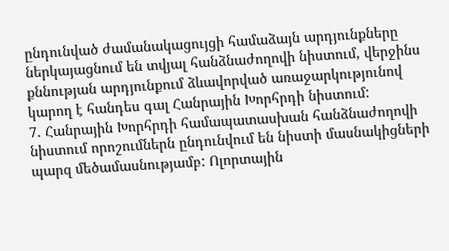ընդունված ժամանակացույցի համաձայն արդյունքները ներկայացնում են տվյալ հանձնաժողովի նիստում, վերջինս քննության արդյունքում ձևավորված առաջարկությունով կարող է հանդես գալ Հանրային Խորհրդի նիստում:
7. Հանրային Խորհրդի համապատասխան հանձնաժողովի նիստում որոշումներն ընդունվում են նիստի մասնակիցների պարզ մեծամասնությամբ: Ոլորտային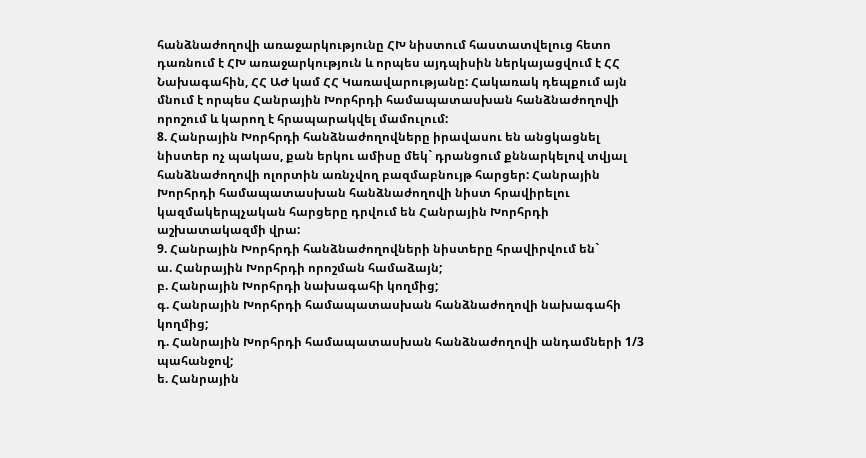հանձնաժողովի առաջարկությունը ՀԽ նիստում հաստատվելուց հետո դառնում է ՀԽ առաջարկություն և որպես այդպիսին ներկայացվում է ՀՀ Նախագահին, ՀՀ ԱԺ կամ ՀՀ Կառավարությանը: Հակառակ դեպքում այն մնում է որպես Հանրային Խորհրդի համապատասխան հանձնաժողովի որոշում և կարող է հրապարակվել մամուլում:
8. Հանրային Խորհրդի հանձնաժողովները իրավասու են անցկացնել նիստեր ոչ պակաս, քան երկու ամիսը մեկ` դրանցում քննարկելով տվյալ հանձնաժողովի ոլորտին առնչվող բազմաբնույթ հարցեր: Հանրային Խորհրդի համապատասխան հանձնաժողովի նիստ հրավիրելու կազմակերպչական հարցերը դրվում են Հանրային Խորհրդի աշխատակազմի վրա:
9. Հանրային Խորհրդի հանձնաժողովների նիստերը հրավիրվում են`
ա. Հանրային Խորհրդի որոշման համաձայն;
բ. Հանրային Խորհրդի նախագահի կողմից;
գ. Հանրային Խորհրդի համապատասխան հանձնաժողովի նախագահի կողմից;
դ. Հանրային Խորհրդի համապատասխան հանձնաժողովի անդամների 1/3 պահանջով;
ե. Հանրային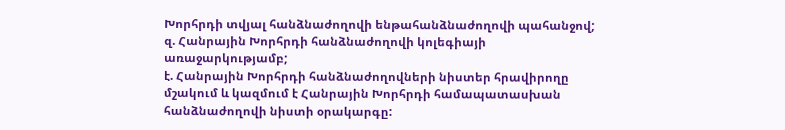Խորհրդի տվյալ հանձնաժողովի ենթահանձնաժողովի պահանջով;
զ. Հանրային Խորհրդի հանձնաժողովի կոլեգիայի առաջարկությամբ;
է. Հանրային Խորհրդի հանձնաժողովների նիստեր հրավիրողը մշակում և կազմում է Հանրային Խորհրդի համապատասխան հանձնաժողովի նիստի օրակարգը: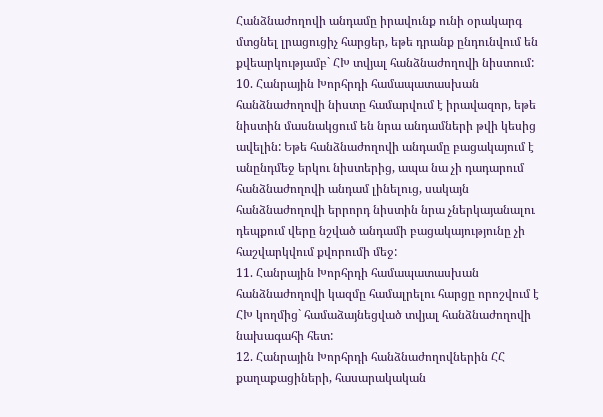Հանձնաժողովի անդամը իրավունք ունի օրակարգ մտցնել լրացուցիչ հարցեր, եթե դրանք ընդունվում են քվեարկությամբ` ՀԽ տվյալ հանձնաժողովի նիստում:
10. Հանրային Խորհրդի համապատասխան հանձնաժողովի նիստը համարվում է իրավազոր, եթե նիստին մասնակցում են նրա անդամների թվի կեսից ավելին: Եթե հանձնաժողովի անդամը բացակայում է անընդմեջ երկու նիստերից, ապա նա չի դադարում հանձնաժողովի անդամ լինելուց, սակայն հանձնաժողովի երրորդ նիստին նրա չներկայանալու դեպքում վերը նշված անդամի բացակայությունը չի հաշվարկվում քվորումի մեջ:
11. Հանրային Խորհրդի համապատասխան հանձնաժողովի կազմը համալրելու հարցը որոշվում է ՀԽ կողմից` համաձայնեցված տվյալ հանձնաժողովի նախագահի հետ:
12. Հանրային Խորհրդի հանձնաժողովներին ՀՀ քաղաքացիների, հասարակական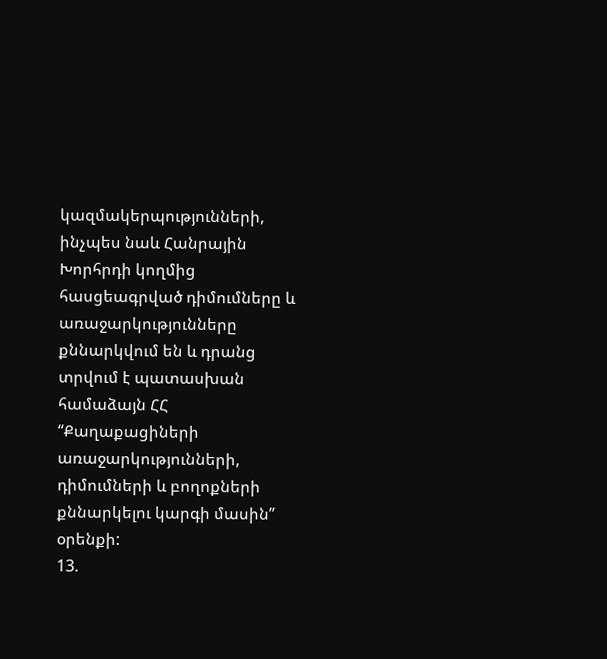կազմակերպությունների, ինչպես նաև Հանրային Խորհրդի կողմից հասցեագրված դիմումները և առաջարկությունները քննարկվում են և դրանց տրվում է պատասխան համաձայն ՀՀ “Քաղաքացիների առաջարկությունների, դիմումների և բողոքների քննարկելու կարգի մասին” օրենքի:
13.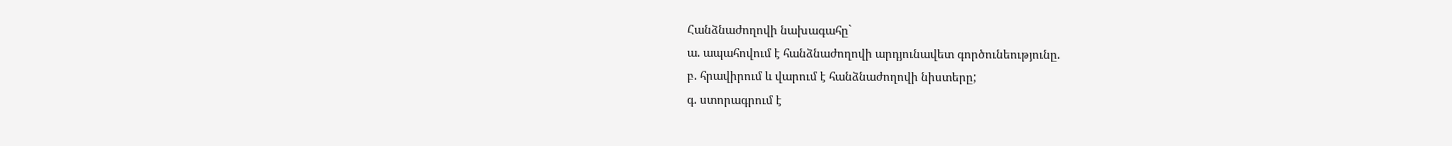Հանձնաժողովի նախագահը`
ա. ապահովում է հանձնաժողովի արդյունավետ գործունեությունը.
բ. հրավիրում և վարում է հանձնաժողովի նիստերը;
գ. ստորագրում է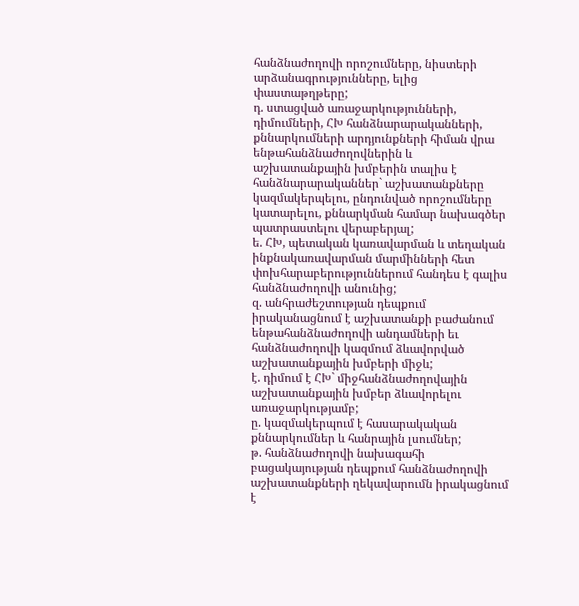հանձնաժողովի որոշումները, նիստերի արձանագրությունները, ելից փաստաթղթերը;
դ. ստացված առաջարկությունների, դիմումների, ՀԽ հանձնարարականների, քննարկումների արդյունքների հիման վրա ենթահանձնաժողովներին և աշխատանքային խմբերին տալիս է հանձնարարականներ` աշխատանքները կազմակերպելու, ընդունված որոշումները կատարելու, քննարկման համար նախագծեր պատրաստելու վերաբերյալ;
ե. ՀԽ, պետական կառավարման և տեղական ինքնակառավարման մարմինների հետ փոխհարաբերություններում հանդես է գալիս հանձնաժողովի անունից;
զ. անհրաժեշտության դեպքում իրականացնում է աշխատանքի բաժանում ենթահանձնաժողովի անդամների եւ հանձնաժողովի կազմում ձևավորված աշխատանքային խմբերի միջև;
է. դիմում է ՀԽ` միջհանձնաժողովային աշխատանքային խմբեր ձևավորելու առաջարկությամբ;
ը. կազմակերպում է հասարակական քննարկումներ և հանրային լսումներ;
թ. հանձնաժողովի նախագահի բացակայության դեպքում հանձնաժողովի աշխատանքների ղեկավարումն իրակացնում է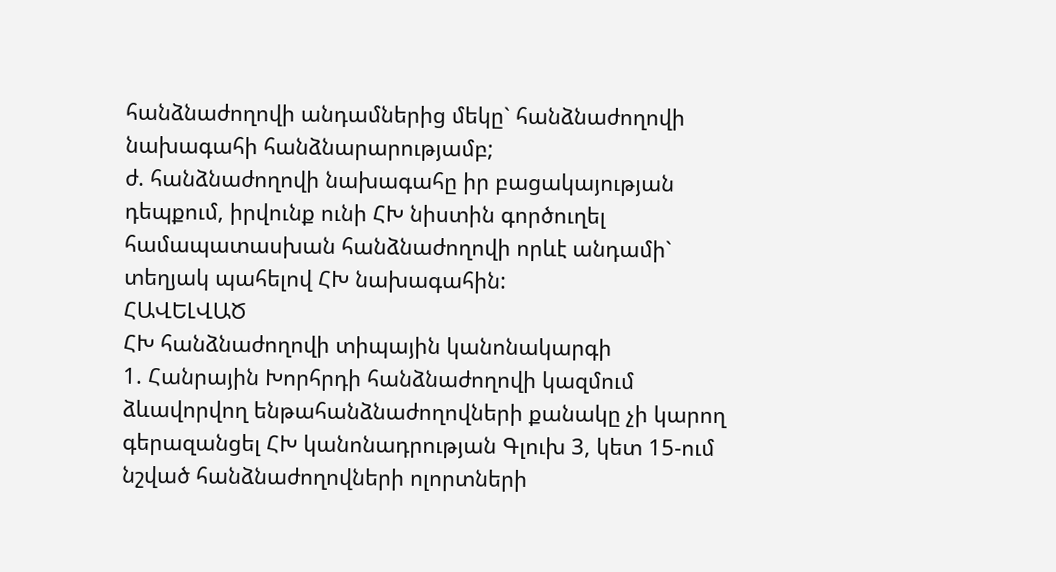հանձնաժողովի անդամներից մեկը` հանձնաժողովի նախագահի հանձնարարությամբ;
ժ. հանձնաժողովի նախագահը իր բացակայության դեպքում, իրվունք ունի ՀԽ նիստին գործուղել համապատասխան հանձնաժողովի որևէ անդամի` տեղյակ պահելով ՀԽ նախագահին:
ՀԱՎԵԼՎԱԾ
ՀԽ հանձնաժողովի տիպային կանոնակարգի
1. Հանրային Խորհրդի հանձնաժողովի կազմում ձևավորվող ենթահանձնաժողովների քանակը չի կարող գերազանցել ՀԽ կանոնադրության Գլուխ 3, կետ 15-ում նշված հանձնաժողովների ոլորտների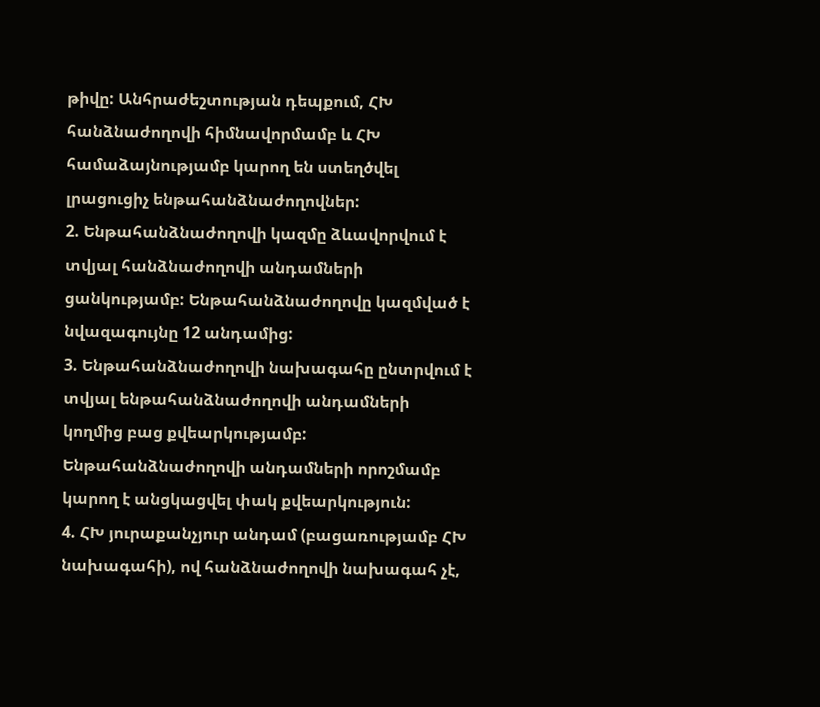թիվը: Անհրաժեշտության դեպքում, ՀԽ հանձնաժողովի հիմնավորմամբ և ՀԽ համաձայնությամբ կարող են ստեղծվել լրացուցիչ ենթահանձնաժողովներ:
2. Ենթահանձնաժողովի կազմը ձևավորվում է տվյալ հանձնաժողովի անդամների ցանկությամբ: Ենթահանձնաժողովը կազմված է նվազագույնը 12 անդամից:
3. Ենթահանձնաժողովի նախագահը ընտրվում է տվյալ ենթահանձնաժողովի անդամների կողմից բաց քվեարկությամբ: Ենթահանձնաժողովի անդամների որոշմամբ կարող է անցկացվել փակ քվեարկություն:
4. ՀԽ յուրաքանչյուր անդամ (բացառությամբ ՀԽ նախագահի), ով հանձնաժողովի նախագահ չէ,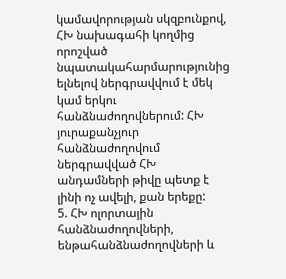կամավորության սկզբունքով, ՀԽ նախագահի կողմից որոշված նպատակահարմարությունից ելնելով ներգրավվում է մեկ կամ երկու հանձնաժողովներում: ՀԽ յուրաքանչյուր հանձնաժողովում ներգրավված ՀԽ անդամների թիվը պետք է լինի ոչ ավելի, քան երեքը:
5. ՀԽ ոլորտային հանձնաժողովների, ենթահանձնաժողովների և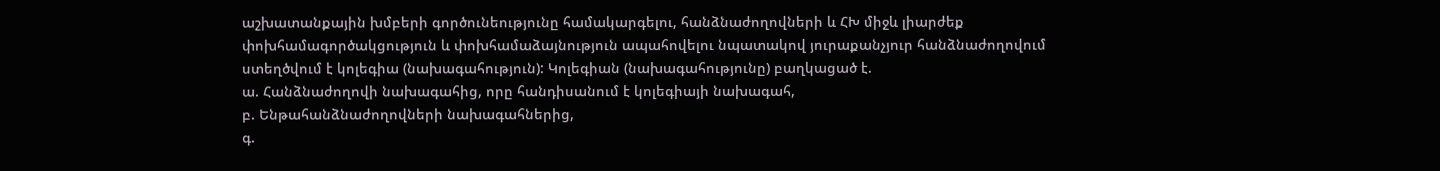աշխատանքային խմբերի գործունեությունը համակարգելու, հանձնաժողովների և ՀԽ միջև լիարժեք փոխհամագործակցություն և փոխհամաձայնություն ապահովելու նպատակով յուրաքանչյուր հանձնաժողովում ստեղծվում է կոլեգիա (նախագահություն): Կոլեգիան (նախագահությունը) բաղկացած է.
ա. Հանձնաժողովի նախագահից, որը հանդիսանում է կոլեգիայի նախագահ,
բ. Ենթահանձնաժողովների նախագահներից,
գ.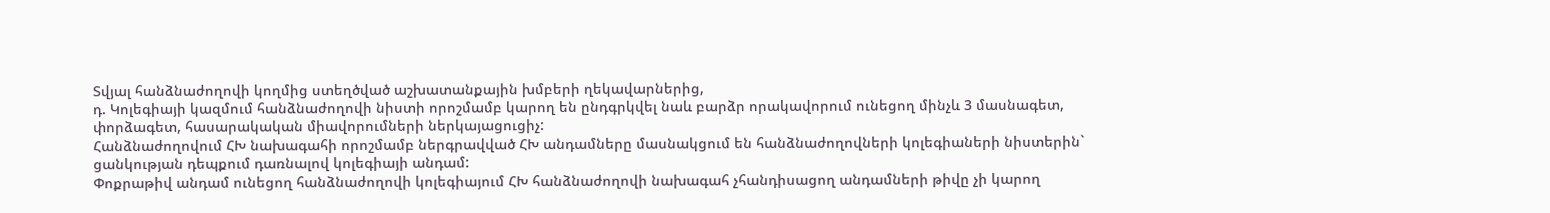Տվյալ հանձնաժողովի կողմից ստեղծված աշխատանքային խմբերի ղեկավարներից,
դ. Կոլեգիայի կազմում հանձնաժողովի նիստի որոշմամբ կարող են ընդգրկվել նաև բարձր որակավորում ունեցող մինչև 3 մասնագետ, փորձագետ, հասարակական միավորումների ներկայացուցիչ:
Հանձնաժողովում ՀԽ նախագահի որոշմամբ ներգրավված ՀԽ անդամները մասնակցում են հանձնաժողովների կոլեգիաների նիստերին` ցանկության դեպքում դառնալով կոլեգիայի անդամ:
Փոքրաթիվ անդամ ունեցող հանձնաժողովի կոլեգիայում ՀԽ հանձնաժողովի նախագահ չհանդիսացող անդամների թիվը չի կարող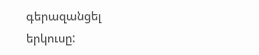գերազանցել երկուսը: